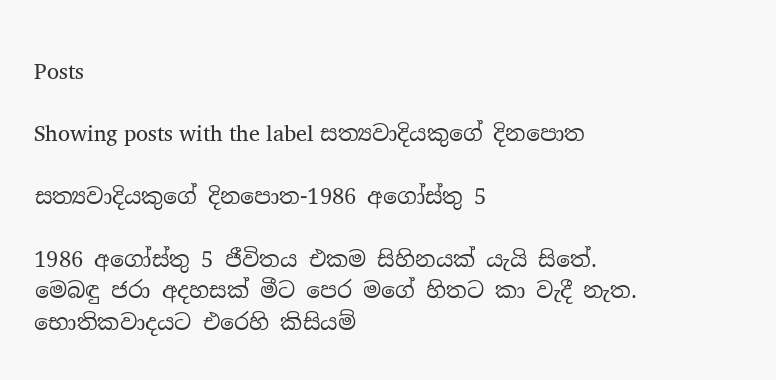Posts

Showing posts with the label සත්‍යවාදියකුගේ දිනපොත

සත්‍යවාදියකුගේ දිනපොත-1986 අගෝස්තු 5

1986 අගෝස්තු 5 ජීවිතය එකම සිහිනයක් යැයි සිතේ. මෙබඳු ජරා අදහසක් මීට පෙර මගේ හිතට කා වැදී නැත. භොතිකවාදයට එරෙහි කිසියම්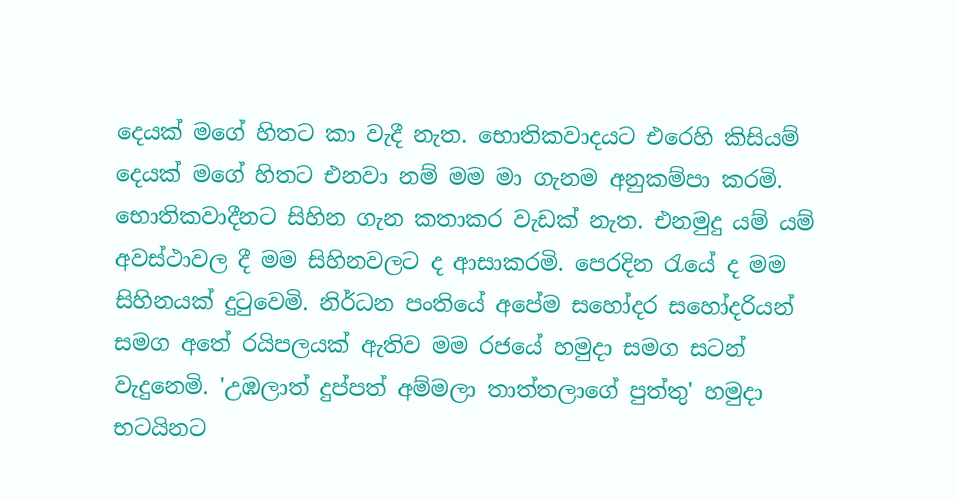දෙයක් මගේ හිතට කා වැදී නැත. භොතිකවාදයට එරෙහි කිසියම් දෙයක් මගේ හිතට එනවා නම් මම මා ගැනම අනුකම්පා කරමි. භොතිකවාදීනට සිහින ගැන කතාකර වැඩක් නැත. එනමුදු යම් යම් අවස්ථාවල දී මම සිහිනවලට ද ආසාකරමි. පෙරදින රැයේ ද මම සිහිනයක් දුටුවෙමි. නිර්ධන පංතියේ අපේම සහෝදර සහෝදරියන් සමග අතේ රයිපලයක් ඇතිව මම රජයේ හමුදා සමග සටන් වැදුනෙමි. 'උඹලාත් දුප්පත් අම්මලා තාත්තලාගේ පුත්තු' හමුදා භටයිනට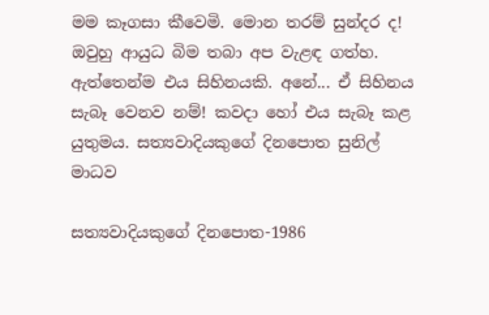මම කෑගසා කීවෙමි. මොන තරම් සුන්දර ද! ඔවුහු ආයුධ බිම තබා අප වැළඳ ගත්හ. ඇත්තෙන්ම එය සිහිනයකි. අනේ... ඒ සිහිනය සැබෑ වෙනව නම්! කවදා හෝ එය සැබෑ කළ යුතුමය. සත්‍යවාදියකුගේ දිනපොත සුනිල් මාධව

සත්‍යවාදියකුගේ දිනපොත-1986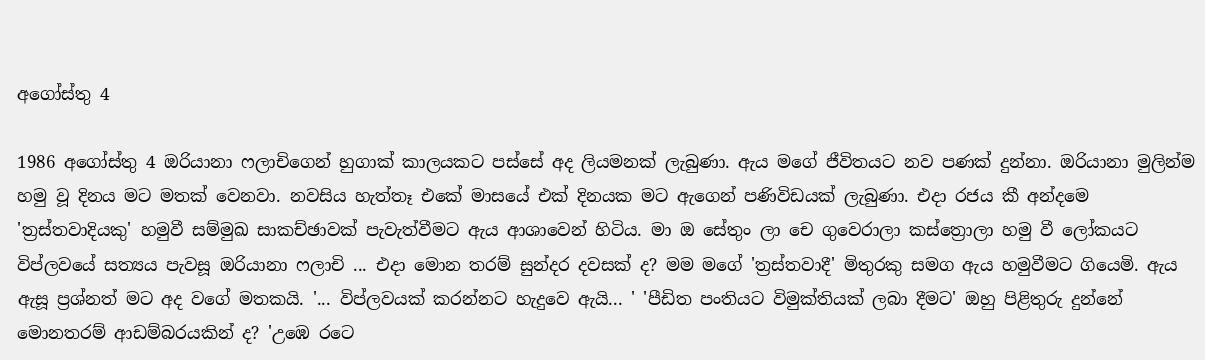අගෝස්තු 4

1986 අගෝස්තු 4 ඔරියානා ෆලාචිගෙන් හුගාක් කාලයකට පස්සේ අද ලියමනක් ලැබුණා. ඇය මගේ ජීවිතයට නව පණක් දුන්නා. ඔරියානා මුලින්ම හමු වූ දිනය මට මතක් වෙනවා. නවසිය හැත්තෑ එකේ මාසයේ එක් දිනයක මට ඇගෙන් පණිවිඩයක් ලැබුණා. එදා රජය කී අන්දමෙ 'ත්‍රස්තවාදියකු' හමුවී සම්මුඛ සාකච්ඡාවක් පැවැත්වීමට ඇය ආශාවෙන් හිටිය. මා ඔ සේතුං ලා චෙ ගුවෙරාලා කස්ත්‍රොලා හමු වී ලෝකයට විප්ලවයේ සත්‍යය පැවසූ ඔරියානා ෆලාචි ... එදා මොන තරම් සුන්දර දවසක් ද? මම මගේ 'ත්‍රස්තවාදී' මිතුරකු සමග ඇය හමුවීමට ගියෙමි. ඇය ඇසූ ප්‍රශ්නත් මට අද වගේ මතකයි. '... විප්ලවයක් කරන්නට හැදුවෙ ඇයි... ' 'පීඩිත පංතියට විමුක්තියක් ලබා දීමට' ඔහු පිළිතුරු දුන්නේ මොනතරම් ආඩම්බරයකින් ද? 'උඹෙ රටෙ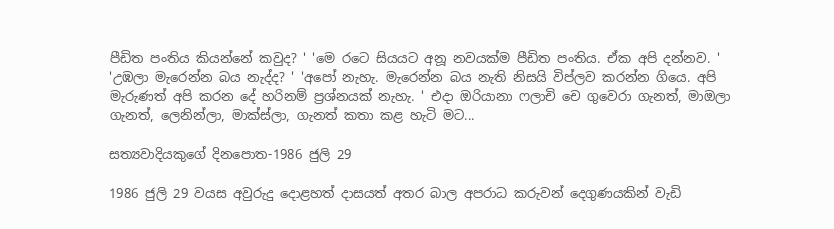පීඩිත පංතිය කියන්නේ කවුද? ' 'මෙ රටෙ සියයට අනූ නවයක්ම පීඩිත පංතිය. ඒක අපි දන්නව. ' 'උඹලා මැරෙන්න බය නැද්ද? ' 'අපෝ නැහැ. මැරෙන්න බය නැති නිසයි විප්ලව කරන්න ගියෙ. අපි මැරුණත් අපි කරන දේ හරිනම් ප්‍රශ්නයක් නැහැ. ' එදා ඔරියානා ෆලාචි චෙ ගුවෙරා ගැනත්, මාඔලා ගැනත්, ලෙනින්ලා, මාක්ස්ලා, ගැනත් කතා කළ හැටි මට...

සත්‍යවාදියකුගේ දිනපොත-1986 ජුලි 29

1986 ජුලි 29 වයස අවුරුදු දොළහත් දාසයත් අතර බාල අපරාධ කරුවන් දෙගුණයකින් වැඩි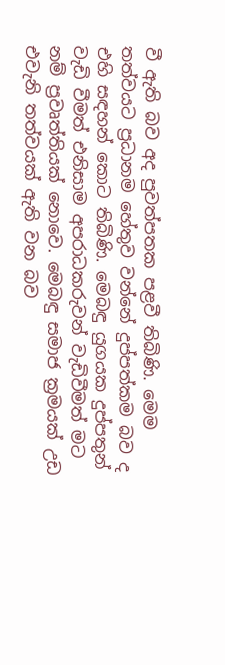වී ඇති බව අද පුවත්පතක පළවී තිබිණි. මෙම තත්වයට ප්‍රධානම හේතුව වන්නේ දුප්පත්කම බව ද එහි සඳහන් කොට තිබිණි. මෙබඳු යුගයක දුප්පතුන් වැඩි වීමත් එනිසාම අපරාධකරුවන් වැඩිවීමත් මට නම් ප්‍රවෘත්තියක් නොවෙ. මෙබඳු සමාජ ක්‍රමයක් උඩ එවැනි තත්වයක් ඇති වන බව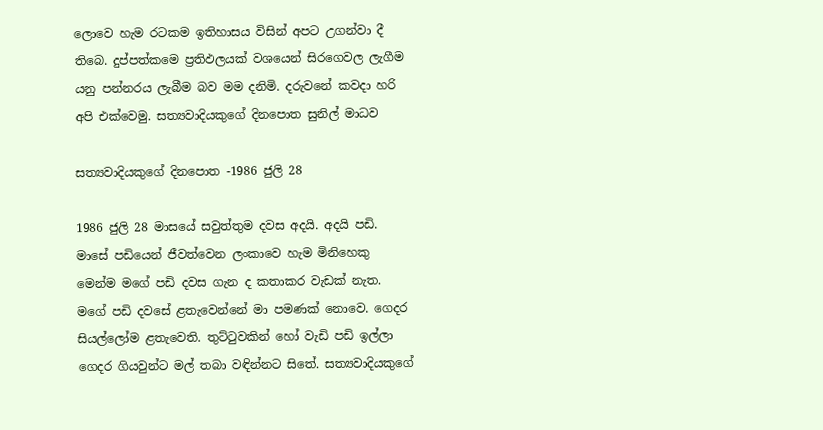ලොවෙ හැම රටකම ඉතිහාසය විසින් අපට උගන්වා දී තිබෙ. දුප්පත්කමෙ ප්‍රතිඵලයක් වශයෙන් සිරගෙවල ලැගීම යනු පන්නරය ලැබීම බව මම දනිමි. දරුවනේ කවදා හරි අපි එක්වෙමු. සත්‍යවාදියකුගේ දිනපොත සුනිල් මාධව

සත්‍යවාදියකුගේ දිනපොත -1986 ජුලි 28

1986 ජුලි 28 මාසයේ සවුත්තුම දවස අදයි. අදයි පඩි. මාසේ පඩියෙන් ජීවත්වෙන ලංකාවෙ හැම මිනිහෙකු මෙන්ම මගේ පඩි දවස ගැන ද කතාකර වැඩක් නැත. මගේ පඩි දවසේ ළතැවෙන්නේ මා පමණක් නොවෙ. ගෙදර සියල්ලෝම ළතැවෙති. තුට්ටුවකින් හෝ වැඩි පඩි ඉල්ලා ගෙදර ගියවුන්ට මල් තබා වඳින්නට සිතේ. සත්‍යවාදියකුගේ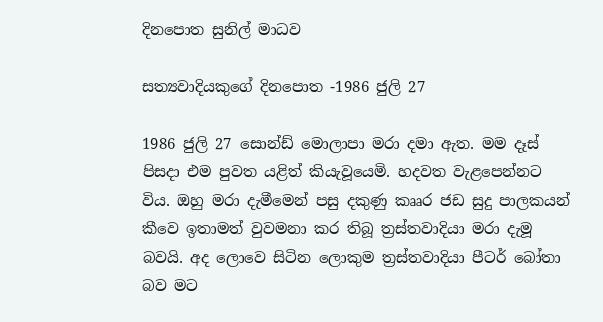දිනපොත සුනිල් මාධව

සත්‍යවාදියකුගේ දිනපොත -1986 ජුලි 27

1986 ජුලි 27 සොන්ඩ් මොලාපා මරා දමා ඇත. මම දෑස් පිසදා එම පුවත යළිත් කියැවූයෙමි. හදවත වැළපෙන්නට විය. ඔහු මරා දැමීමෙන් පසු දකුණු කෲර ජඩ සුදු පාලකයන් කීවෙ ඉතාමත් වුවමනා කර තිබූ ත්‍රස්තවාදියා මරා දැමූ බවයි. අද ලොවෙ සිටින ලොකුම ත්‍රස්තවාදියා පීටර් බෝතා බව මට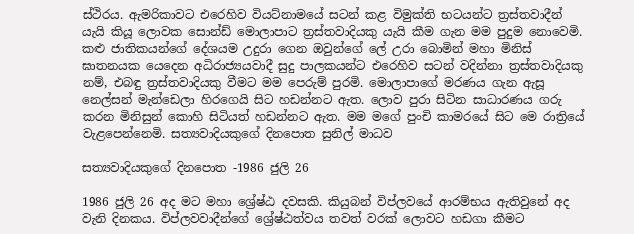ස්ථිරය. ඇමරිකාවට එරෙහිව වියට්නාමයේ සටන් කළ විමුක්ති භටයන්ට ත්‍රස්තවාදීන් යැයි කියූ ලොවක සොන්ඩ් මොලාපාට ත්‍රස්තවාදියකු යැයි කීම ගැන මම පුදුම නොවෙමි. කළු ජාතිකයන්ගේ දේශයම උදුරා ගෙන ඔවුන්ගේ ලේ උරා බොමින් මහා මිනිස් ඝාතනයක යෙදෙන අධිරාජ්‍යයවාදී සුදු පාලකයන්ට එරෙහිව සටන් වදින්නා ත්‍රස්තවාදියකු නම්, එබඳු ත්‍රස්තවාදියකු වීමට මම පෙරුම් පුරමි. මොලාපාගේ මරණය ගැන ඇසූ නෙල්සන් මැන්ඩෙලා හිරගෙයි සිට හඩන්නට ඇත. ලොව පුරා සිටින සාධාරණය ගරු කරන මිනිසුන් කොහි සිටියත් හඩන්නට ඇත. මම මගේ පුංචි කාමරයේ සිට මෙ රාත්‍රියේ වැළපෙන්නෙමි. සත්‍යවාදියකුගේ දිනපොත සුනිල් මාධව

සත්‍යවාදියකුගේ දිනපොත -1986 ජුලි 26

1986 ජුලි 26 අද මට මහා ශ්‍රේෂ්ඨ දවසකි. කියුබන් විප්ලවයේ ආරම්භය ඇතිවුනේ අද වැනි දිනකය. විප්ලවවාදීන්ගේ ශ්‍රේෂ්ඨත්වය තවත් වරක් ලොවට හඩගා කීමට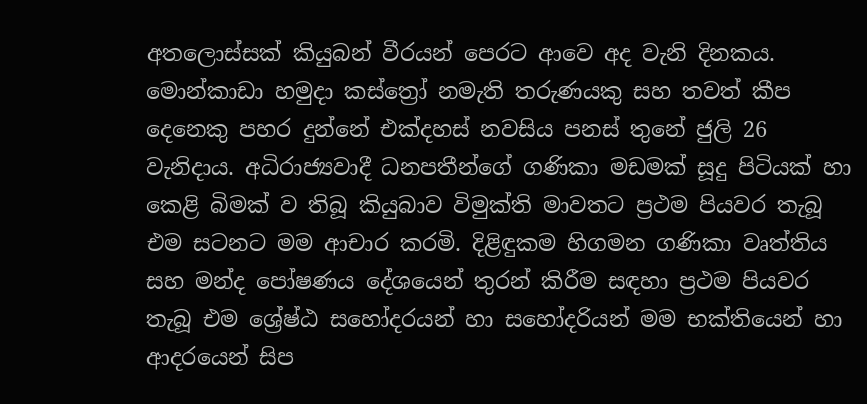අතලොස්සක් කියුබන් වීරයන් පෙරට ආවෙ අද වැනි දිනකය. මොන්කාඩා හමුදා කස්ත්‍රෝ නමැති තරුණයකු සහ තවත් කීප දෙනෙකු පහර දුන්නේ එක්දහස් නවසිය පනස් තුනේ ජුලි 26 වැනිදාය. අධිරාජ්‍යවාදී ධනපතීන්ගේ ගණිකා මඩමක් සූදු පිටියක් හා කෙළි බිමක් ව තිබූ කියුබාව විමුක්ති මාවතට ප්‍රථම පියවර තැබූ එම සටනට මම ආචාර කරමි. දිළිඳුකම හිගමන ගණිකා වෘත්තිය සහ මන්ද පෝෂණය දේශයෙන් තුරන් කිරීම සඳහා ප්‍රථම පියවර තැබූ එම ශ්‍රේෂ්ඨ සහෝදරයන් හා සහෝදරියන් මම භක්තියෙන් හා ආදරයෙන් සිප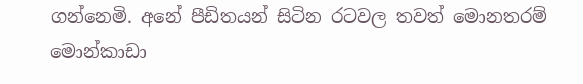ගන්නෙමි. අනේ පීඩිතයන් සිටින රටවල තවත් මොනතරම් මොන්කාඩා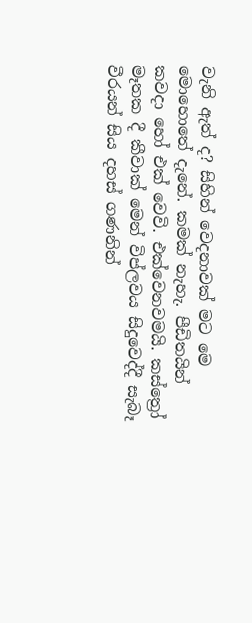වැනි ඇත් ද? සිහින් වෙදනාවක් මට මෙ මොහොතේ දැනේ. කමක් නැහැ. පීඩිතයින් කවදා හෝ එක් වෙවි. එක්වෙනවමයි. කස්ත්‍රෝ මෑතක දී කීවාක් මෙන් විප්ලවය සිදුවෙද්දී සැබෑ වීරයන් සිය දහස් ගණනින්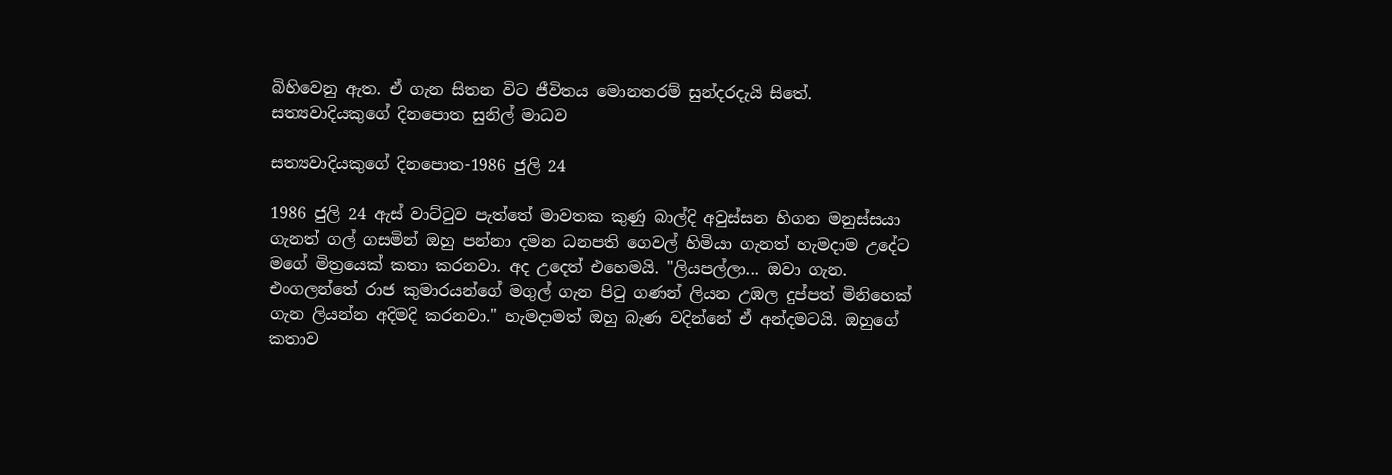බිහිවෙනු ඇත. ඒ ගැන සිතන විට ජීවිතය මොනතරම් සුන්දරදැයි සිතේ. සත්‍යවාදියකුගේ දිනපොත සුනිල් මාධව

සත්‍යවාදියකුගේ දිනපොත-1986 ජුලි 24

1986 ජුලි 24 ඇස් වාට්ටුව පැත්තේ මාවතක කුණු බාල්දි අවුස්සන හිගන මනුස්සයා ගැනත් ගල් ගසමින් ඔහු පන්නා දමන ධනපති ගෙවල් හිමියා ගැනත් හැමදාම උදේට මගේ මිත්‍රයෙක් කතා කරනවා. අද උදෙත් එහෙමයි. "ලියපල්ලා... ඔවා ගැන. එංගලන්තේ රාජ කුමාරයන්ගේ මගුල් ගැන පිටු ගණන් ලියන උඹල දුප්පත් මිනිහෙක් ගැන ලියන්න අදිමදි කරනවා." හැමදාමත් ඔහු බැණ වදින්නේ ඒ අන්දමටයි. ඔහුගේ කතාව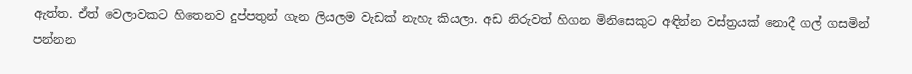ඇත්ත. ඒත් වෙලාවකට හිතෙනව දුප්පතුන් ගැන ලියලම වැඩක් නැහැ කියලා. අඩ නිරුවත් හිගන මිනිසෙකුට අඳින්න වස්ත්‍රයක් නොදී ගල් ගසමින් පන්නන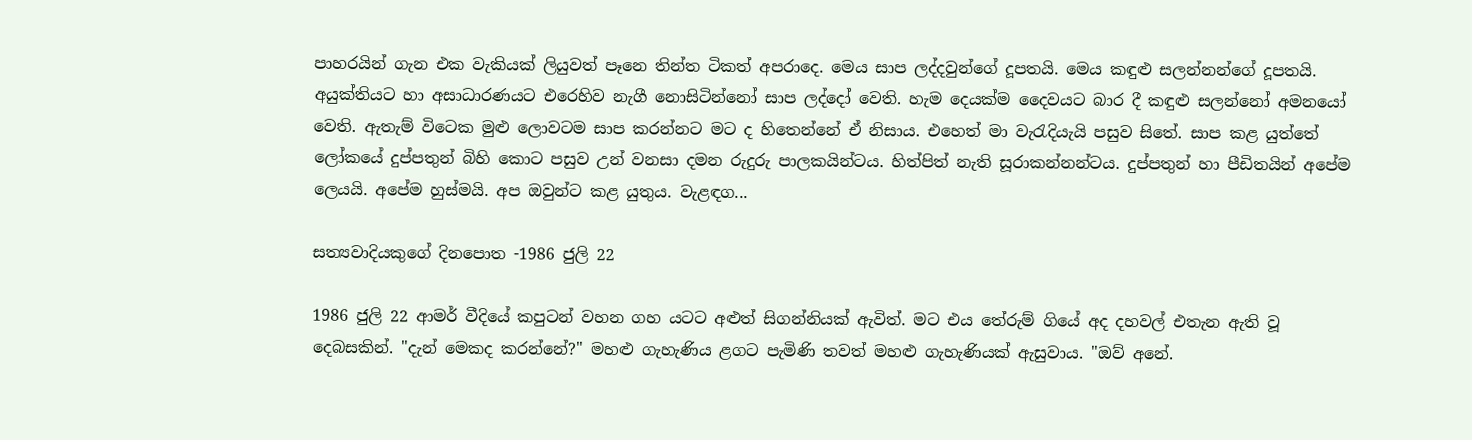පාහරයින් ගැන එක වැකියක් ලියුවත් පෑනෙ තින්ත ටිකත් අපරාදෙ. මෙය සාප ලද්දවුන්ගේ දූපතයි. මෙය කඳුළු සලන්නන්ගේ දූපතයි. අයුක්තියට හා අසාධාරණයට එරෙහිව නැගී නොසිටින්නෝ සාප ලද්දෝ වෙති. හැම දෙයක්ම දෛවයට බාර දී කඳුළු සලන්නෝ අමනයෝ වෙති. ඇතැම් විටෙක මුළු ලොවටම සාප කරන්නට මට ද හිතෙන්නේ ඒ නිසාය. එහෙත් මා වැරැදියැයි පසුව සිතේ. සාප කළ යුත්තේ ලෝකයේ දුප්පතුන් බිහි කොට පසුව උන් වනසා දමන රුදුරු පාලකයින්ටය. හිත්පිත් නැති සූරාකන්නන්ටය. දුප්පතුන් හා පීඩිතයින් අපේම ලෙයයි. අපේම හුස්මයි. අප ඔවුන්ට කළ යුතුය. වැළඳග...

සත්‍යවාදියකුගේ දිනපොත -1986 ජුලි 22

1986 ජුලි 22 ආමර් වීදියේ කපුටන් වහන ගහ යටට අළුත් සිගන්නියක් ඇවිත්. මට එය තේරුම් ගියේ අද දහවල් එතැන ඇති වූ දෙබසකින්. "දැන් මෙකද කරන්නේ?" මහළු ගැහැණිය ළගට පැමිණි තවත් මහළු ගැහැණියක් ඇසුවාය. "ඔව් අනේ.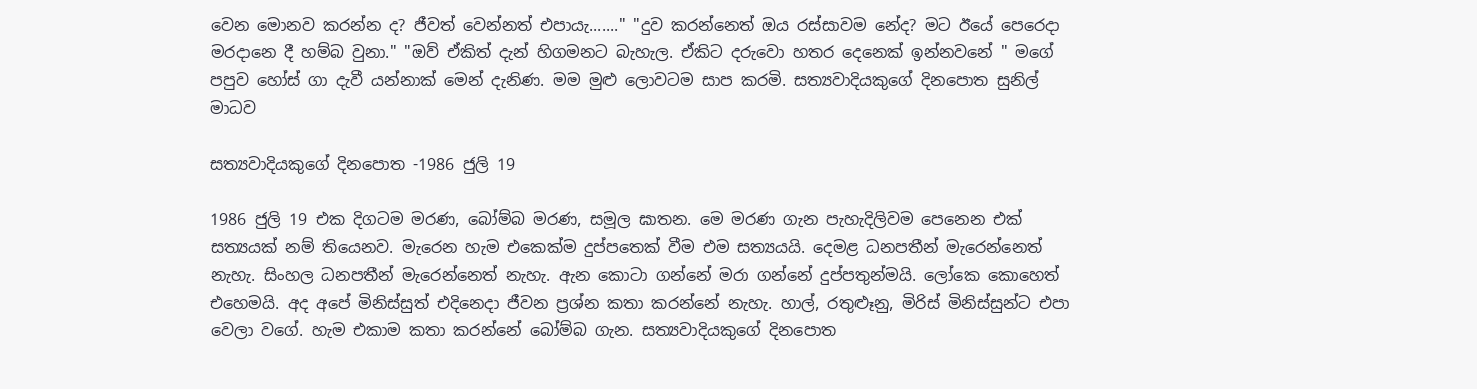වෙන මොනව කරන්න ද? ජීවත් වෙන්නත් එපායැ......." "දුව කරන්නෙත් ඔය රස්සාවම නේද? මට ඊයේ පෙරෙදා මරදානෙ දී හම්බ වුනා." "ඔව් ඒකිත් දැන් හිගමනට බැහැල. ඒකිට දරුවො හතර දෙනෙක් ඉන්නවනේ " මගේ පපුව හෝස් ගා දැවී යන්නාක් මෙන් දැනිණ. මම මුළු ලොවටම සාප කරමි. සත්‍යවාදියකුගේ දිනපොත සුනිල් මාධව

සත්‍යවාදියකුගේ දිනපොත -1986 ජුලි 19

1986 ජුලි 19 එක දිගටම මරණ, බෝම්බ මරණ, සමූල ඝාතන. මෙ මරණ ගැන පැහැදිලිවම පෙනෙන එක් සත්‍යයක් නම් තියෙනව. මැරෙන හැම එකෙක්ම දුප්පතෙක් වීම එම සත්‍යයයි. දෙමළ ධනපතීන් මැරෙන්නෙත් නැහැ. සිංහල ධනපතීන් මැරෙන්නෙත් නැහැ. ඇන කොටා ගන්නේ මරා ගන්නේ දුප්පතුන්මයි. ලෝකෙ කොහෙත් එහෙමයි. අද අපේ මිනිස්සුත් එදිනෙදා ජීවන ප්‍රශ්න කතා කරන්නේ නැහැ. හාල්, රතුළූනු, මිරිස් මිනිස්සුන්ට එපා වෙලා වගේ. හැම එකාම කතා කරන්නේ බෝම්බ ගැන. සත්‍යවාදියකුගේ දිනපොත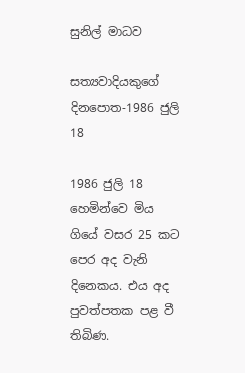සුනිල් මාධව

සත්‍යවාදියකුගේ දිනපොත-1986 ජුලි 18

1986 ජුලි 18 හෙමින්වෙ මිය ගියේ වසර 25 කට පෙර අද වැනි දිනෙකය. එය අද පුවත්පතක පළ වී තිබිණ.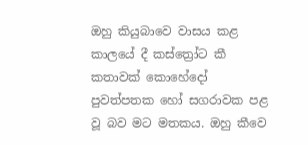ඔහු කියුබාවෙ වාසය කළ කාලයේ දී කස්ත්‍රෝට කී කතාවක් කොහේදෝ පුවත්පතක හෝ සගරාවක පළ වූ බව මට මතකය. ඔහු කීවෙ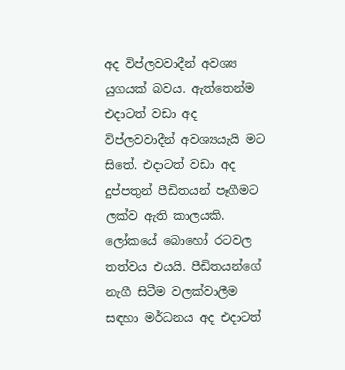අද විප්ලවවාදීන් අවශ්‍ය යුගයක් බවය. ඇත්තෙන්ම එදාටත් වඩා අද විප්ලවවාදීන් අවශ්‍යයැයි මට සිතේ. එදාටත් වඩා අද දුප්පතුන් පීඩිතයන් පෑගීමට ලක්ව ඇති කාලයකි. ලෝකයේ බොහෝ රටවල තත්වය එයයි. පීඩිතයන්ගේ නැගී සිටීම වලක්වාලීම සඳහා මර්ධනය අද එදාටත්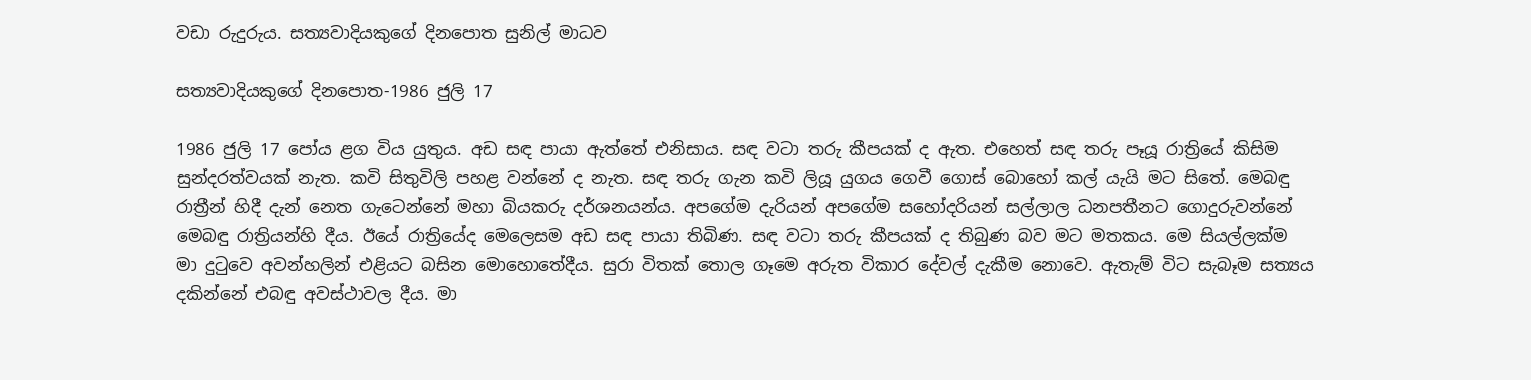වඩා රුදුරුය. සත්‍යවාදියකුගේ දිනපොත සුනිල් මාධව

සත්‍යවාදියකුගේ දිනපොත-1986 ජුලි 17

1986 ජුලි 17 පෝය ළග විය යුතුය. අඩ සඳ පායා ඇත්තේ එනිසාය. සඳ වටා තරු කීපයක් ද ඇත. එහෙත් සඳ තරු පෑයූ රාත්‍රියේ කිසිම සුන්දරත්වයක් නැත. කවි සිතුවිලි පහළ වන්නේ ද නැත. සඳ තරු ගැන කවි ලියූ යුගය ගෙවී ගොස් බොහෝ කල් යැයි මට සිතේ. මෙබඳු රාත්‍රීන් හිදී දැන් නෙත ගැටෙන්නේ මහා බියකරු දර්ශනයන්ය. අපගේම දැරියන් අපගේම සහෝදරියන් සල්ලාල ධනපතීනට ගොදුරුවන්නේ මෙබඳු රාත්‍රියන්හි දීය. ඊයේ රාත්‍රියේද මෙලෙසම අඩ සඳ පායා තිබිණ. සඳ වටා තරු කීපයක් ද තිබුණ බව මට මතකය. මෙ සියල්ලක්ම මා දුටුවෙ අවන්හලින් එළියට බසින මොහොතේදීය. සුරා විතක් තොල ගෑමෙ අරුත විකාර දේවල් දැකීම නොවෙ. ඇතැම් විට සැබෑම සත්‍යය දකින්නේ එබඳු අවස්ථාවල දීය. මා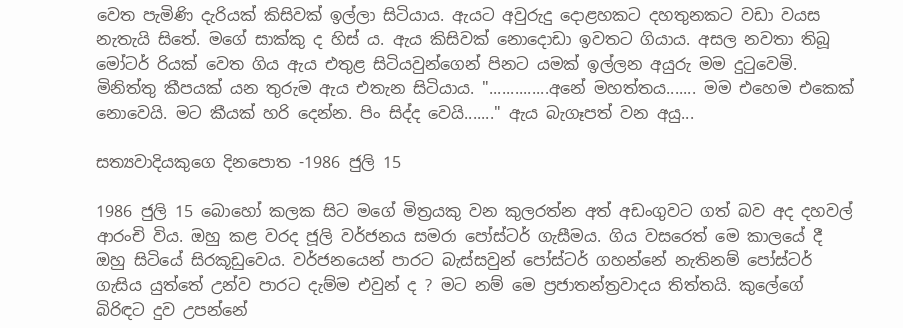වෙත පැමිණි දැරියක් කිසිවක් ඉල්ලා සිටියාය. ඇයට අවුරුදු දොළහකට දහතුනකට වඩා වයස නැතැයි සිතේ. මගේ සාක්කු ද හිස් ය. ඇය කිසිවක් නොදොඩා ඉවතට ගියාය. අසල නවතා තිබූ මෝටර් රියක් වෙත ගිය ඇය එතුළ සිටියවුන්ගෙන් පිනට යමක් ඉල්ලන අයුරු මම දුටුවෙමි. මිනිත්තු කීපයක් යන තුරුම ඇය එතැන සිටියාය. "..............අනේ මහත්තය....... මම එහෙම එකෙක් නොවෙයි. මට කීයක් හරි දෙන්න. පිං සිද්ද වෙයි......." ඇය බැගෑපත් වන අයු...

සත්‍යවාදියකුගෙ දිනපොත -1986 ජුලි 15

1986 ජුලි 15 බොහෝ කලක සිට මගේ මිත්‍රයකු වන කුලරත්න අත් අඩංගුවට ගත් බව අද දහවල් ආරංචි විය. ඔහු කළ වරද ජූලි වර්ජනය සමරා පෝස්ටර් ගැසීමය. ගිය වසරෙත් මෙ කාලයේ දී ඔහු සිටියේ සිරකූඩුවෙය. වර්ජනයෙන් පාරට බැස්සවුන් පෝස්ටර් ගහන්නේ නැතිනම් පෝස්ටර් ගැසිය යුත්තේ උන්ව පාරට දැම්ම එවුන් ද ? මට නම් මෙ ප්‍රජාතන්ත්‍රවාදය තිත්තයි. කුලේගේ බිරිඳට දුව උපන්නේ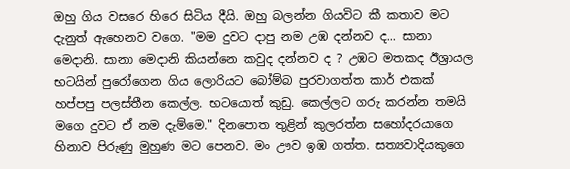ඔහු ගිය වසරෙ හිරෙ සිටිය දීයි. ඔහු බලන්න ගියවිට කී කතාව මට දැනුත් ඇහෙනව වගෙ. "මම දුවට දාපු නම උඹ දන්නව ද... සානා මෙදානි. සානා මෙදානි කියන්නෙ කවුද දන්නව ද ? උඹට මතකද ඊශ්‍රායල භටයින් පුරෝගෙන ගිය ලොරියට බෝම්බ පුරවාගත්ත කාර් එකක් හප්පපු පලස්තීන කෙල්ල. භටයොත් කුඩු. කෙල්ලට ගරු කරන්න තමයි මගෙ දුවට ඒ නම දැම්මෙ." දිනපොත තුළින් කුලරත්න සහෝදරයාගෙ හිනාව පිරුණු මුහුණ මට පෙනව. මං ඌව ඉඹ ගත්ත. සත්‍යවාදියකුගෙ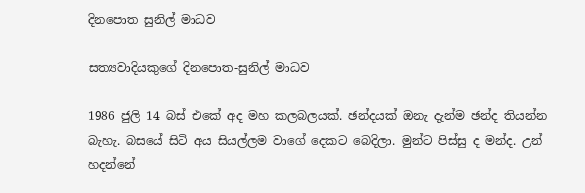දිනපොත සුනිල් මාධව

සත්‍යවාදියකුගේ දිනපොත-සුනිල් මාධව

1986 ජුලි 14 බස් එකේ අද මහ කලබලයක්. ඡන්දයක් ඔනැ දැන්ම ඡන්ද තියන්න බැහැ. බසයේ සිටි අය සියල්ලම වාගේ දෙකට බෙදිලා. මුන්ට පිස්සු ද මන්ද. උන් හදන්නේ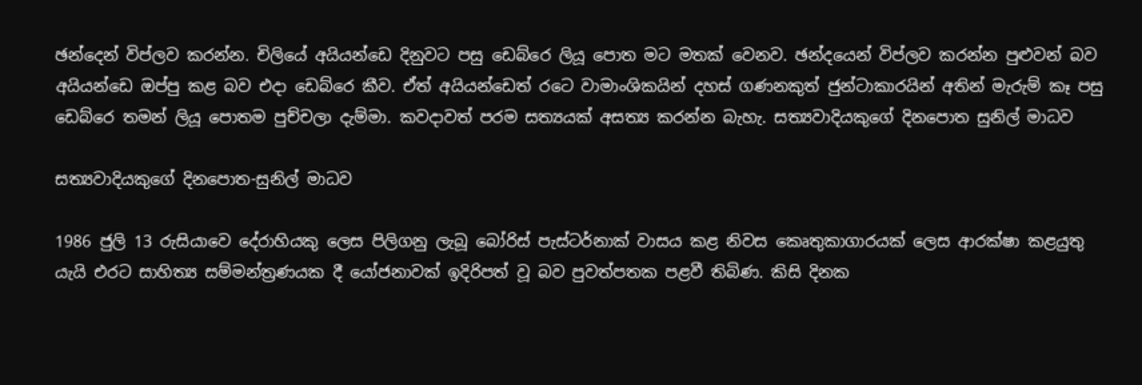ඡන්දෙන් විප්ලව කරන්න. චිලියේ අයියන්ඩෙ දිනුවට පසු ඩෙබ්රෙ ලියූ පොත මට මතක් වෙනව. ඡන්දයෙන් විප්ලව කරන්න පුළුවන් බව අයියන්ඩෙ ඔප්පු කළ බව එදා ඩෙබ්රෙ කීව. ඒත් අයියන්ඩෙත් රටෙ වාමාංශිකයින් දහස් ගණනකුත් ජුන්ටාකාරයින් අතින් මැරුම් කෑ පසු ඩෙබ්රෙ තමන් ලියූ පොතම පුච්චලා දැම්මා. කවදාවත් පරම සත්‍යයක් අසත්‍ය කරන්න බැහැ. සත්‍යවාදියකුගේ දිනපොත සුනිල් මාධව

සත්‍යවාදියකුගේ දිනපොත-සුනිල් මාධව

1986 ජුලි 13 රුසියාවෙ දේ‍රාහියකු ලෙස පිලිගනු ලැබූ බෝරිස් පැස්ටර්නාක් වාසය කළ නිවස කෙෘතුකාගාරයක් ලෙස ආරක්ෂා කළයුතු යැයි එරට සාහිත්‍ය සම්මන්ත්‍රණයක දී යෝජනාවක් ඉදිරිපත් වූ බව පුවත්පතක පළවී තිබිණ. කිසි දිනක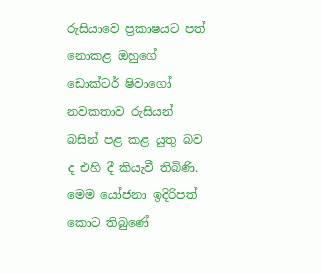රුසියාවෙ ප්‍රකාෂයට පත් නොකළ ඔහුගේ ඩොක්ටර් ෂිවාගෝ නවකතාව රුසියන් බසින් පළ කළ යුතු බව ද එහි දී කියැවී තිබිණි. මෙම යෝජනා ඉදිරිපත් කොට තිබුණේ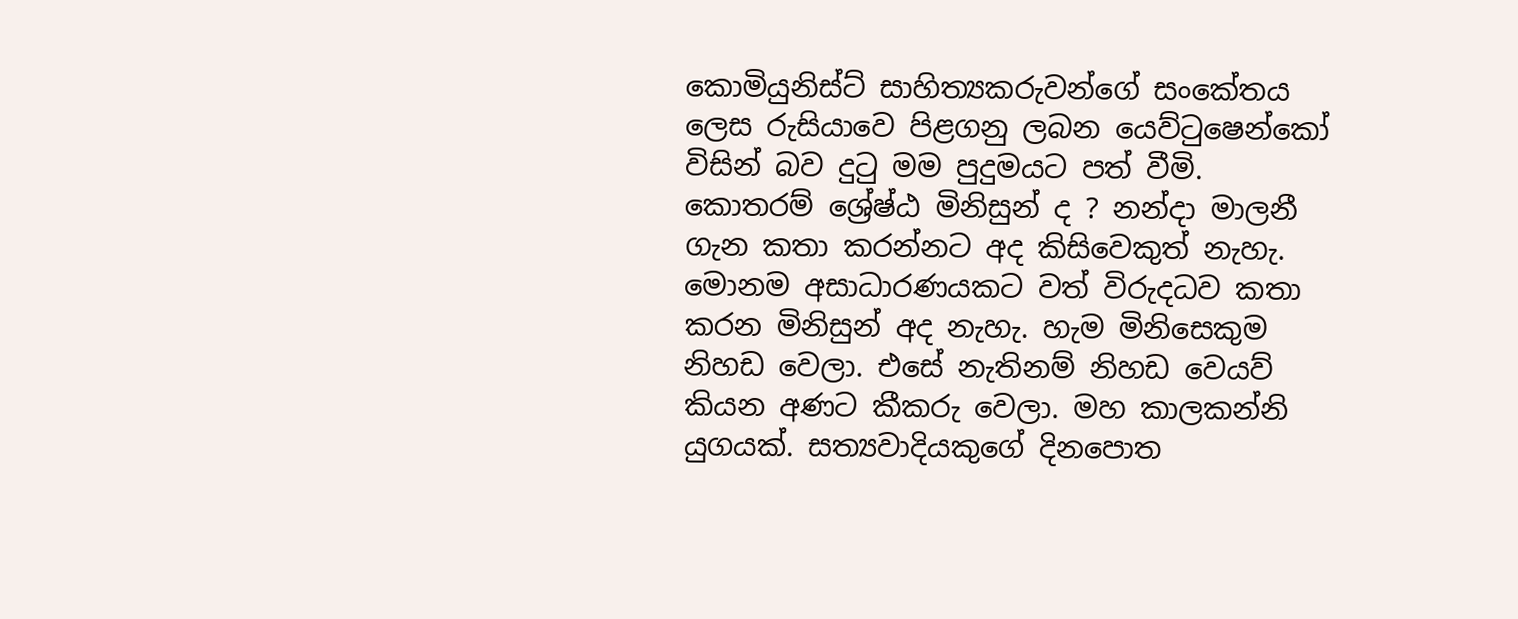කොමියුනිස්ට් සාහිත්‍යකරුවන්ගේ සංකේතය ලෙස රුසියාවෙ පිළගනු ලබන යෙව්ටුෂෙන්කෝ විසින් බව දුටු මම පුදුමයට පත් වීමි. කොතරම් ශ්‍රේෂ්ඨ මිනිසුන් ද ? නන්දා මාලනී ගැන කතා කරන්නට අද කිසිවෙකුත් නැහැ. මොනම අසාධාරණයකට වත් විරුදධව කතා කරන මිනිසුන් අද නැහැ. හැම මිනිසෙකුම නිහඩ වෙලා. එසේ නැතිනම් නිහඩ වෙයව් කියන අණට කීකරු වෙලා. මහ කාලකන්නි යුගයක්. සත්‍යවාදියකුගේ දිනපොත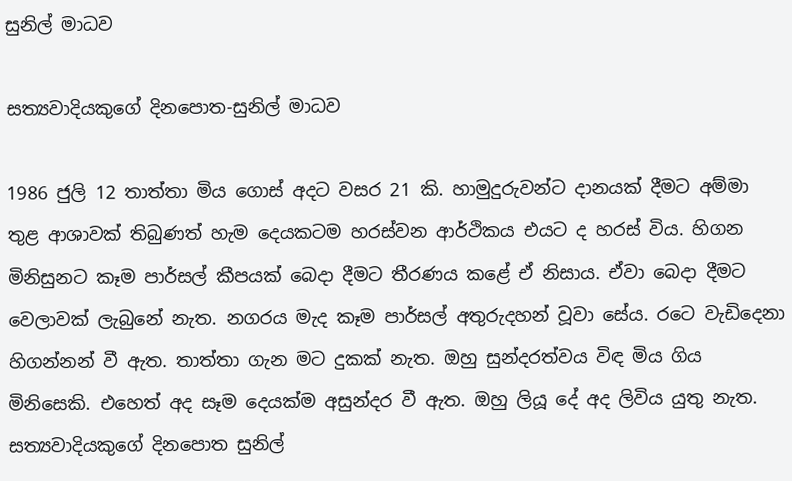සුනිල් මාධව

සත්‍යවාදියකුගේ දිනපොත-සුනිල් මාධව

1986 ජුලි 12 තාත්තා මිය ගොස් අදට වසර 21 කි. හාමුදුරුවන්ට දානයක් දීමට අම්මා තුළ ආශාවක් තිබුණත් හැම දෙයකටම හරස්වන ආර්ථිකය එයට ද හරස් විය. හිගන මිනිසුනට කෑම පාර්සල් කීපයක් බෙදා දීමට තීරණය කළේ ඒ නිසාය. ඒවා බෙදා දීමට වෙලාවක් ලැබුනේ නැත. නගරය මැද කෑම පාර්සල් අතුරුදහන් වූවා සේය. රටෙ වැඩිදෙනා හිගන්නන් වී ඇත. තාත්තා ගැන මට දුකක් නැත. ඔහු සුන්දරත්වය විඳ මිය ගිය මිනිසෙකි. එහෙත් අද සෑම දෙයක්ම අසුන්දර වී ඇත. ඔහු ලියූ දේ අද ලිවිය යුතු නැත. සත්‍යවාදියකුගේ දිනපොත සුනිල්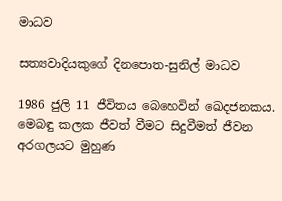මාධව

සත්‍යවාදියකුගේ දිනපොත-සුනිල් මාධව

1986 ජුලි 11 ජීවිතය බෙහෙවින් ඛෙදජනකය. මෙබඳු කලක ජීවත් වීමට සිදුවීමත් ජීවන අරගලයට මුහුණ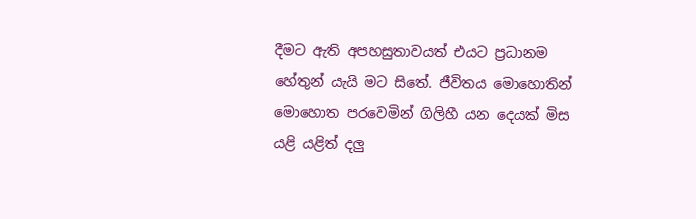දීමට ඇති අපහසුතාවයත් එයට ප්‍රධානම හේතුන් යැයි මට සිතේ. ජීවිතය මොහොතින් මොහොත පරවෙමින් ගිලිහී යන දෙයක් මිස යළි යළිත් දලු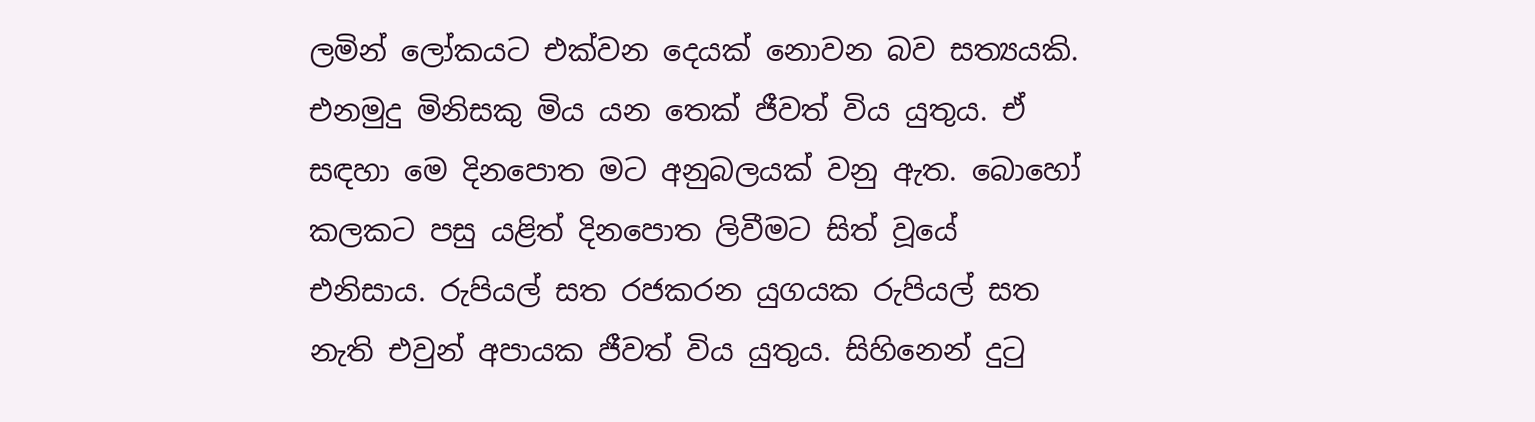ලමින් ලෝකයට එක්වන දෙයක් නොවන බව සත්‍යයකි. එනමුදු මිනිසකු මිය යන තෙක් ජීවත් විය යුතුය. ඒ සඳහා මෙ දිනපොත මට අනුබලයක් වනු ඇත. බොහෝ කලකට පසු යළිත් දිනපොත ලිවීමට සිත් වූයේ එනිසාය. රුපියල් සත රජකරන යුගයක රුපියල් සත නැති එවුන් අපායක ජීවත් විය යුතුය. සිහිනෙන් දුටු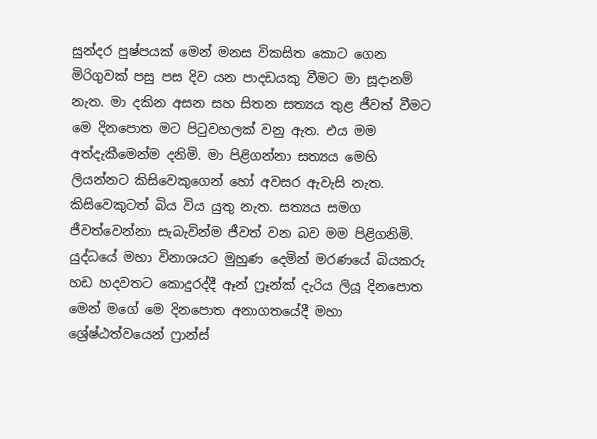සුන්දර පුෂ්පයක් මෙන් මනස විකසිත කොට ගෙන මිරිගුවක් පසු පස දිව යන පාදඩයකු වීමට මා සූදානම් නැත. මා දකින අසන සහ සිතන සත්‍යය තුළ ජීවත් වීමට මෙ දිනපොත මට පිටුවහලක් වනු ඇත. එය මම අත්දැකීමෙන්ම දනිමි. මා පිළිගන්නා සත්‍යය මෙහි ලියන්නට කිසිවෙකුගෙන් හෝ අවසර ඇවැසි නැත. කිසිවෙකුටත් බිය විය යුතු නැත. සත්‍යය සමග ජීවත්වෙන්නා සැබැවින්ම ජීවත් වන බව මම පිළිගනිමි. යුද්ධයේ මහා විනාශයට මුහුණ දෙමින් මරණයේ බියකරු හඩ හදවතට කොදුරද්දී ඈන් ෆ්‍රෑන්ක් දැරිය ලියූ දිනපොත මෙන් මගේ මෙ දිනපොත අනාගතයේදී මහා ශ්‍රේෂ්ඨත්වයෙන් ෆ්‍රාන්ස්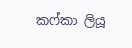කෆ්කා ලියූ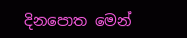දිනපොත මෙන්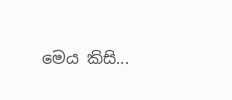මෙය කිසි...